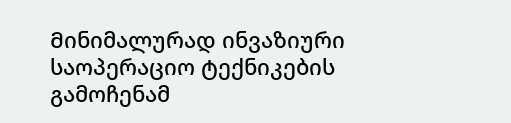Მინიმალურად ინვაზიური საოპერაციო ტექნიკების გამოჩენამ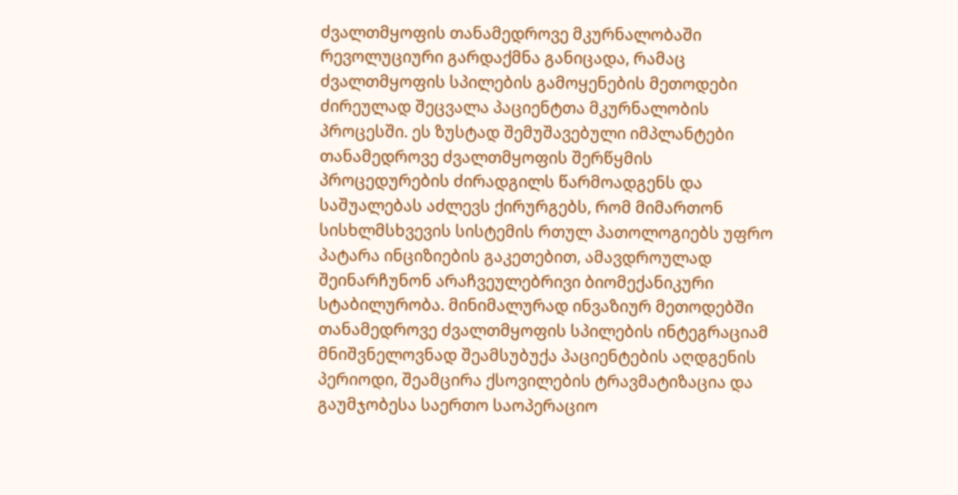ძვალთმყოფის თანამედროვე მკურნალობაში რევოლუციური გარდაქმნა განიცადა, რამაც ძვალთმყოფის სპილების გამოყენების მეთოდები ძირეულად შეცვალა პაციენტთა მკურნალობის პროცესში. ეს ზუსტად შემუშავებული იმპლანტები თანამედროვე ძვალთმყოფის შერწყმის პროცედურების ძირადგილს წარმოადგენს და საშუალებას აძლევს ქირურგებს, რომ მიმართონ სისხლმსხვევის სისტემის რთულ პათოლოგიებს უფრო პატარა ინციზიების გაკეთებით, ამავდროულად შეინარჩუნონ არაჩვეულებრივი ბიომექანიკური სტაბილურობა. მინიმალურად ინვაზიურ მეთოდებში თანამედროვე ძვალთმყოფის სპილების ინტეგრაციამ მნიშვნელოვნად შეამსუბუქა პაციენტების აღდგენის პერიოდი, შეამცირა ქსოვილების ტრავმატიზაცია და გაუმჯობესა საერთო საოპერაციო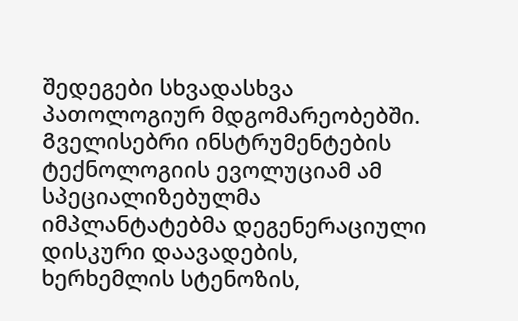შედეგები სხვადასხვა პათოლოგიურ მდგომარეობებში.
Გველისებრი ინსტრუმენტების ტექნოლოგიის ევოლუციამ ამ სპეციალიზებულმა იმპლანტატებმა დეგენერაციული დისკური დაავადების, ხერხემლის სტენოზის,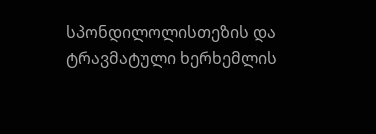სპონდილოლისთეზის და ტრავმატული ხერხემლის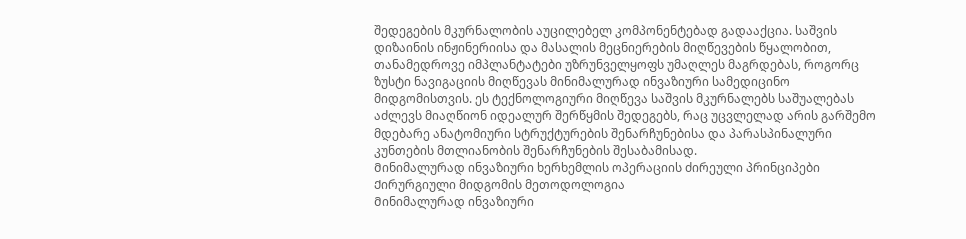შედეგების მკურნალობის აუცილებელ კომპონენტებად გადააქცია. საშვის დიზაინის ინჟინერიისა და მასალის მეცნიერების მიღწევების წყალობით, თანამედროვე იმპლანტატები უზრუნველყოფს უმაღლეს მაგრდებას, როგორც ზუსტი ნავიგაციის მიღწევას მინიმალურად ინვაზიური სამედიცინო მიდგომისთვის. ეს ტექნოლოგიური მიღწევა საშვის მკურნალებს საშუალებას აძლევს მიაღწიონ იდეალურ შერწყმის შედეგებს, რაც უცვლელად არის გარშემო მდებარე ანატომიური სტრუქტურების შენარჩუნებისა და პარასპინალური კუნთების მთლიანობის შენარჩუნების შესაბამისად.
Მინიმალურად ინვაზიური ხერხემლის ოპერაციის ძირეული პრინციპები
Ქირურგიული მიდგომის მეთოდოლოგია
Მინიმალურად ინვაზიური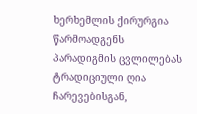ხერხემლის ქირურგია წარმოადგენს პარადიგმის ცვლილებას ტრადიციული ღია ჩარევებისგან,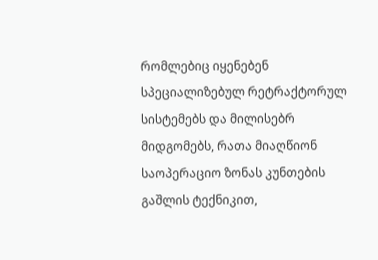რომლებიც იყენებენ სპეციალიზებულ რეტრაქტორულ სისტემებს და მილისებრ მიდგომებს, რათა მიაღწიონ საოპერაციო ზონას კუნთების გაშლის ტექნიკით,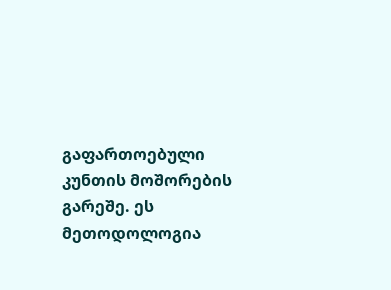გაფართოებული კუნთის მოშორების გარეშე. ეს მეთოდოლოგია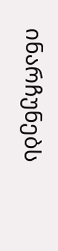ინარჩუნებს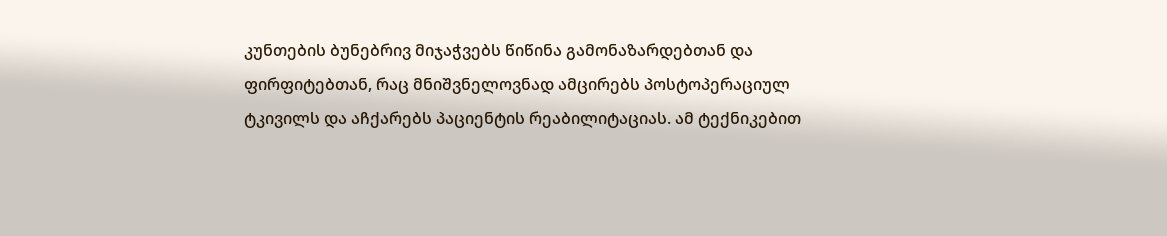კუნთების ბუნებრივ მიჯაჭვებს წიწინა გამონაზარდებთან და ფირფიტებთან, რაც მნიშვნელოვნად ამცირებს პოსტოპერაციულ ტკივილს და აჩქარებს პაციენტის რეაბილიტაციას. ამ ტექნიკებით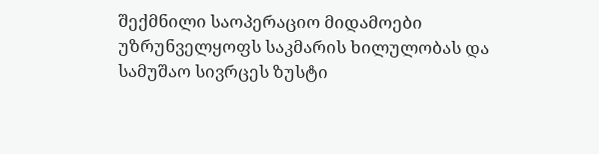შექმნილი საოპერაციო მიდამოები უზრუნველყოფს საკმარის ხილულობას და სამუშაო სივრცეს ზუსტი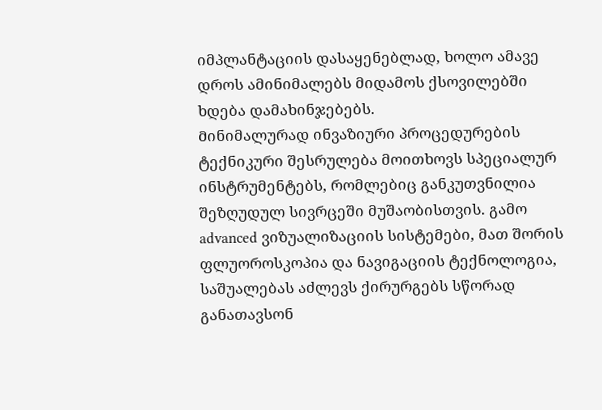იმპლანტაციის დასაყენებლად, ხოლო ამავე დროს ამინიმალებს მიდამოს ქსოვილებში ხდება დამახინჯებებს.
Მინიმალურად ინვაზიური პროცედურების ტექნიკური შესრულება მოითხოვს სპეციალურ ინსტრუმენტებს, რომლებიც განკუთვნილია შეზღუდულ სივრცეში მუშაობისთვის. გამო advanced ვიზუალიზაციის სისტემები, მათ შორის ფლუოროსკოპია და ნავიგაციის ტექნოლოგია, საშუალებას აძლევს ქირურგებს სწორად განათავსონ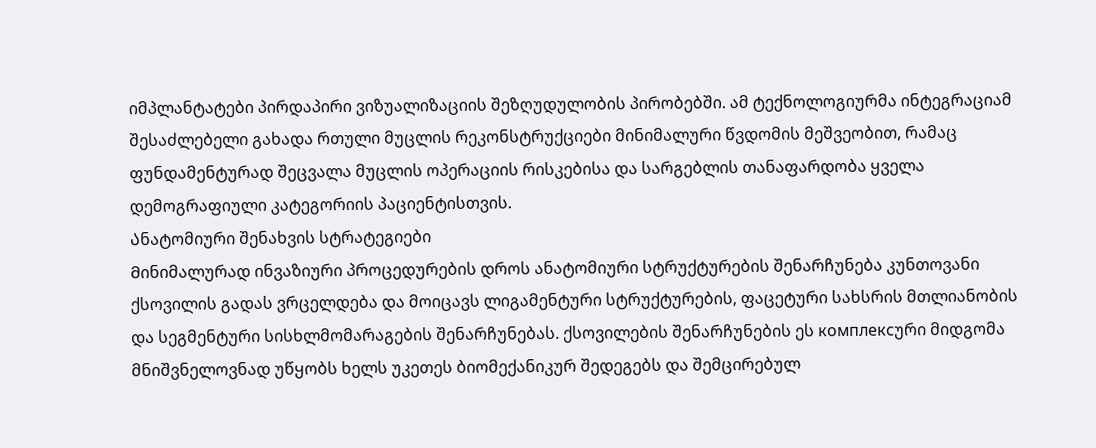იმპლანტატები პირდაპირი ვიზუალიზაციის შეზღუდულობის პირობებში. ამ ტექნოლოგიურმა ინტეგრაციამ შესაძლებელი გახადა რთული მუცლის რეკონსტრუქციები მინიმალური წვდომის მეშვეობით, რამაც ფუნდამენტურად შეცვალა მუცლის ოპერაციის რისკებისა და სარგებლის თანაფარდობა ყველა დემოგრაფიული კატეგორიის პაციენტისთვის.
Ანატომიური შენახვის სტრატეგიები
Მინიმალურად ინვაზიური პროცედურების დროს ანატომიური სტრუქტურების შენარჩუნება კუნთოვანი ქსოვილის გადას ვრცელდება და მოიცავს ლიგამენტური სტრუქტურების, ფაცეტური სახსრის მთლიანობის და სეგმენტური სისხლმომარაგების შენარჩუნებას. ქსოვილების შენარჩუნების ეს комплексური მიდგომა მნიშვნელოვნად უწყობს ხელს უკეთეს ბიომექანიკურ შედეგებს და შემცირებულ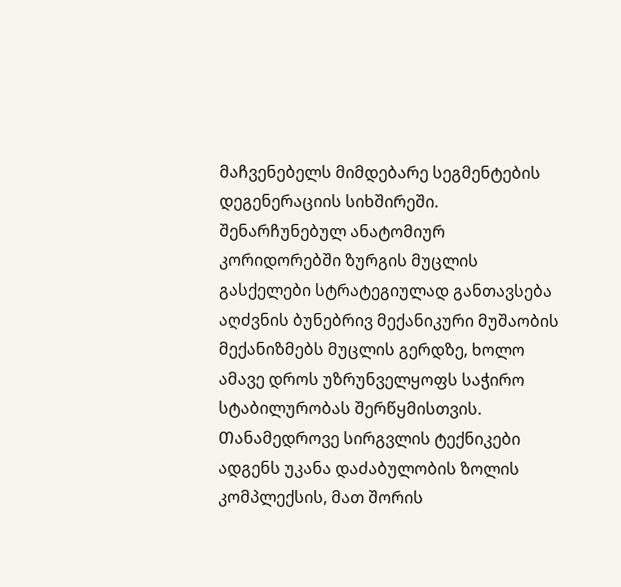მაჩვენებელს მიმდებარე სეგმენტების დეგენერაციის სიხშირეში. შენარჩუნებულ ანატომიურ კორიდორებში ზურგის მუცლის გასქელები სტრატეგიულად განთავსება აღძვნის ბუნებრივ მექანიკური მუშაობის მექანიზმებს მუცლის გერდზე, ხოლო ამავე დროს უზრუნველყოფს საჭირო სტაბილურობას შერწყმისთვის.
Თანამედროვე სირგვლის ტექნიკები ადგენს უკანა დაძაბულობის ზოლის კომპლექსის, მათ შორის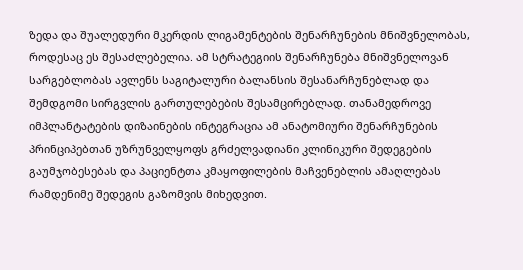ზედა და შუალედური მკერდის ლიგამენტების შენარჩუნების მნიშვნელობას, როდესაც ეს შესაძლებელია. ამ სტრატეგიის შენარჩუნება მნიშვნელოვან სარგებლობას ავლენს საგიტალური ბალანსის შესანარჩუნებლად და შემდგომი სირგვლის გართულებების შესამცირებლად. თანამედროვე იმპლანტატების დიზაინების ინტეგრაცია ამ ანატომიური შენარჩუნების პრინციპებთან უზრუნველყოფს გრძელვადიანი კლინიკური შედეგების გაუმჯობესებას და პაციენტთა კმაყოფილების მაჩვენებლის ამაღლებას რამდენიმე შედეგის გაზომვის მიხედვით.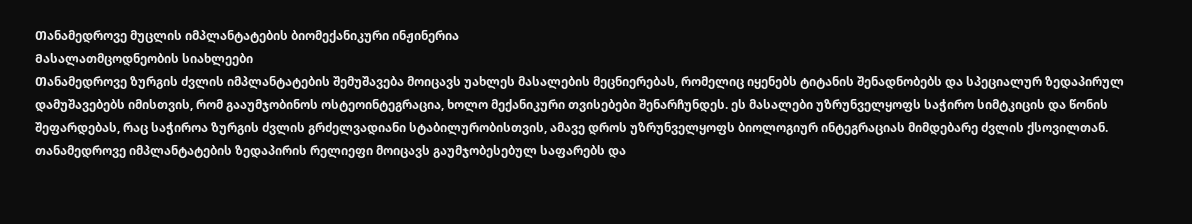Თანამედროვე მუცლის იმპლანტატების ბიომექანიკური ინჟინერია
Მასალათმცოდნეობის სიახლეები
Თანამედროვე ზურგის ძვლის იმპლანტატების შემუშავება მოიცავს უახლეს მასალების მეცნიერებას, რომელიც იყენებს ტიტანის შენადნობებს და სპეციალურ ზედაპირულ დამუშავებებს იმისთვის, რომ გააუმჯობინოს ოსტეოინტეგრაცია, ხოლო მექანიკური თვისებები შენარჩუნდეს. ეს მასალები უზრუნველყოფს საჭირო სიმტკიცის და წონის შეფარდებას, რაც საჭიროა ზურგის ძვლის გრძელვადიანი სტაბილურობისთვის, ამავე დროს უზრუნველყოფს ბიოლოგიურ ინტეგრაციას მიმდებარე ძვლის ქსოვილთან. თანამედროვე იმპლანტატების ზედაპირის რელიეფი მოიცავს გაუმჯობესებულ საფარებს და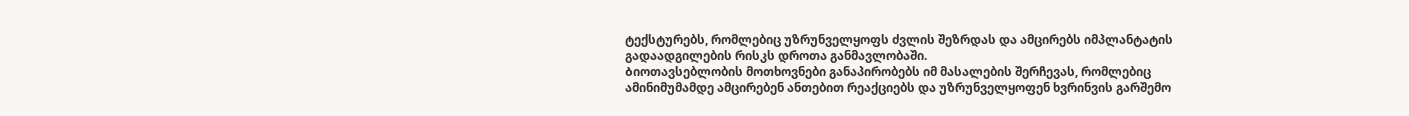ტექსტურებს, რომლებიც უზრუნველყოფს ძვლის შეზრდას და ამცირებს იმპლანტატის გადაადგილების რისკს დროთა განმავლობაში.
Ბიოთავსებლობის მოთხოვნები განაპირობებს იმ მასალების შერჩევას, რომლებიც ამინიმუმამდე ამცირებენ ანთებით რეაქციებს და უზრუნველყოფენ ხვრინვის გარშემო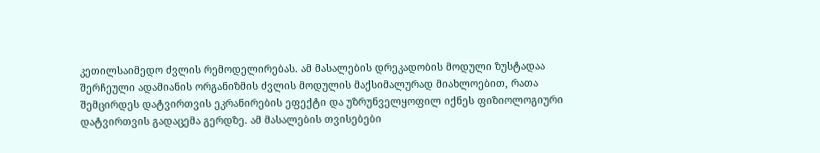კეთილსაიმედო ძვლის რემოდელირებას. ამ მასალების დრეკადობის მოდული ზუსტადაა შერჩეული ადამიანის ორგანიზმის ძვლის მოდულის მაქსიმალურად მიახლოებით, რათა შემცირდეს დატვირთვის ეკრანირების ეფექტი და უზრუნველყოფილ იქნეს ფიზიოლოგიური დატვირთვის გადაცემა გერდზე. ამ მასალების თვისებები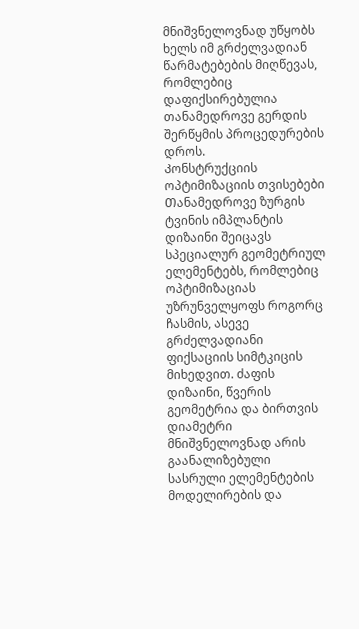მნიშვნელოვნად უწყობს ხელს იმ გრძელვადიან წარმატებების მიღწევას, რომლებიც დაფიქსირებულია თანამედროვე გერდის შერწყმის პროცედურების დროს.
Კონსტრუქციის ოპტიმიზაციის თვისებები
Თანამედროვე ზურგის ტვინის იმპლანტის დიზაინი შეიცავს სპეციალურ გეომეტრიულ ელემენტებს, რომლებიც ოპტიმიზაციას უზრუნველყოფს როგორც ჩასმის, ასევე გრძელვადიანი ფიქსაციის სიმტკიცის მიხედვით. ძაფის დიზაინი, წვერის გეომეტრია და ბირთვის დიამეტრი მნიშვნელოვნად არის გაანალიზებული სასრული ელემენტების მოდელირების და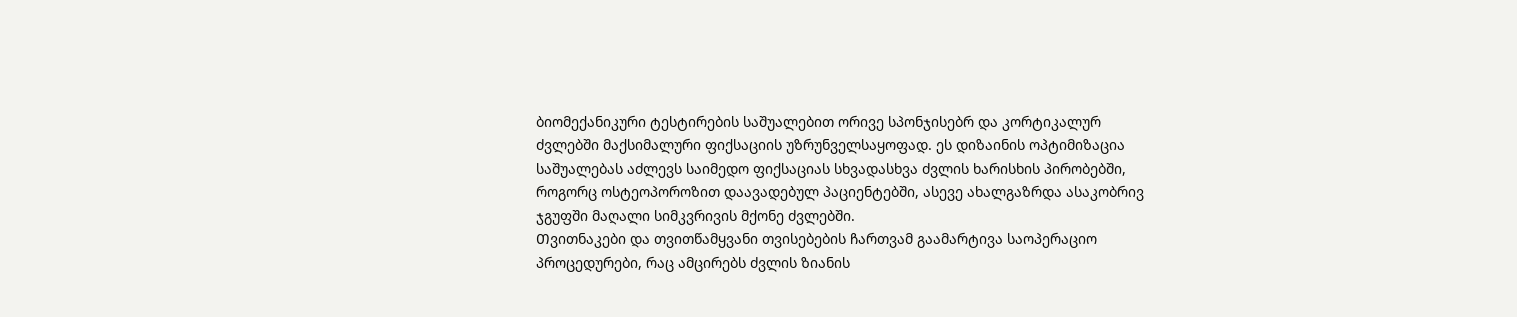ბიომექანიკური ტესტირების საშუალებით ორივე სპონჯისებრ და კორტიკალურ ძვლებში მაქსიმალური ფიქსაციის უზრუნველსაყოფად. ეს დიზაინის ოპტიმიზაცია საშუალებას აძლევს საიმედო ფიქსაციას სხვადასხვა ძვლის ხარისხის პირობებში, როგორც ოსტეოპოროზით დაავადებულ პაციენტებში, ასევე ახალგაზრდა ასაკობრივ ჯგუფში მაღალი სიმკვრივის მქონე ძვლებში.
Თვითნაკები და თვითწამყვანი თვისებების ჩართვამ გაამარტივა საოპერაციო პროცედურები, რაც ამცირებს ძვლის ზიანის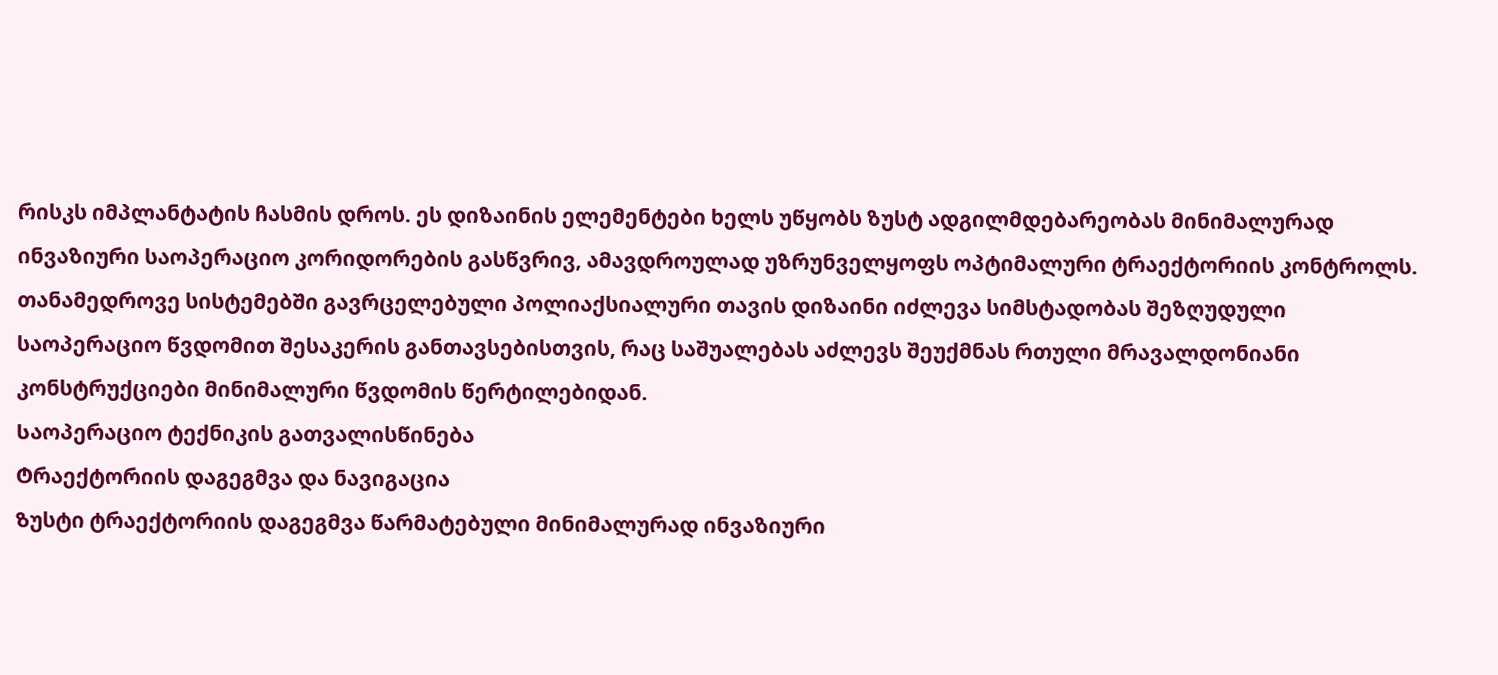რისკს იმპლანტატის ჩასმის დროს. ეს დიზაინის ელემენტები ხელს უწყობს ზუსტ ადგილმდებარეობას მინიმალურად ინვაზიური საოპერაციო კორიდორების გასწვრივ, ამავდროულად უზრუნველყოფს ოპტიმალური ტრაექტორიის კონტროლს. თანამედროვე სისტემებში გავრცელებული პოლიაქსიალური თავის დიზაინი იძლევა სიმსტადობას შეზღუდული საოპერაციო წვდომით შესაკერის განთავსებისთვის, რაც საშუალებას აძლევს შეუქმნას რთული მრავალდონიანი კონსტრუქციები მინიმალური წვდომის წერტილებიდან.
Საოპერაციო ტექნიკის გათვალისწინება
Ტრაექტორიის დაგეგმვა და ნავიგაცია
Ზუსტი ტრაექტორიის დაგეგმვა წარმატებული მინიმალურად ინვაზიური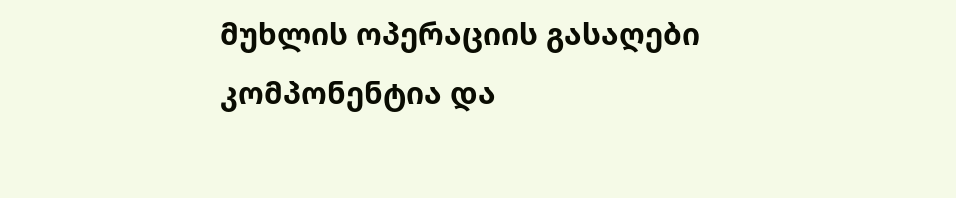მუხლის ოპერაციის გასაღები კომპონენტია და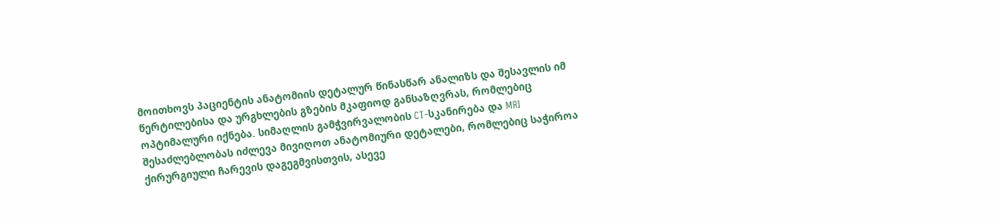მოითხოვს პაციენტის ანატომიის დეტალურ წინასწარ ანალიზს და შესავლის იმ წერტილებისა და ურგხლების გზების მკაფიოდ განსაზღვრას, რომლებიც ოპტიმალური იქნება. სიმაღლის გამჭვირვალობის CT-სკანირება და MRI შესაძლებლობას იძლევა მივიღოთ ანატომიური დეტალები, რომლებიც საჭიროა ქირურგიული ჩარევის დაგეგმვისთვის, ასევე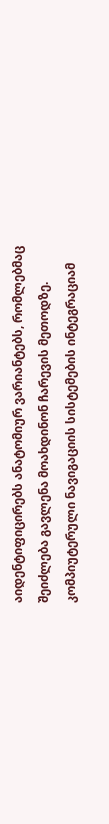აიდენტიფიცირებს ანატომიურ ვარიანტებს, რომლებმაც შეიძლება გავლენა მოახდინონ ჩარევის მეთოდზე. კომპიუტერული ნავიგაციის სისტემების ინტეგრაციამ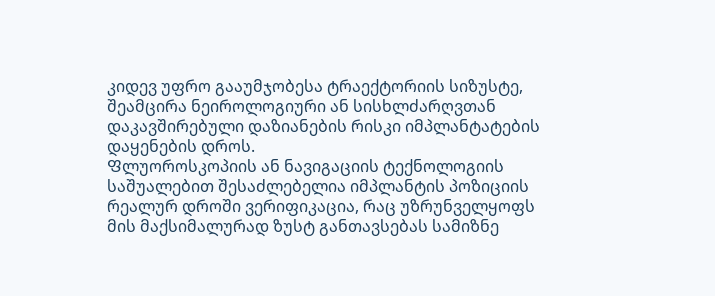კიდევ უფრო გააუმჯობესა ტრაექტორიის სიზუსტე, შეამცირა ნეიროლოგიური ან სისხლძარღვთან დაკავშირებული დაზიანების რისკი იმპლანტატების დაყენების დროს.
Ფლუოროსკოპიის ან ნავიგაციის ტექნოლოგიის საშუალებით შესაძლებელია იმპლანტის პოზიციის რეალურ დროში ვერიფიკაცია, რაც უზრუნველყოფს მის მაქსიმალურად ზუსტ განთავსებას სამიზნე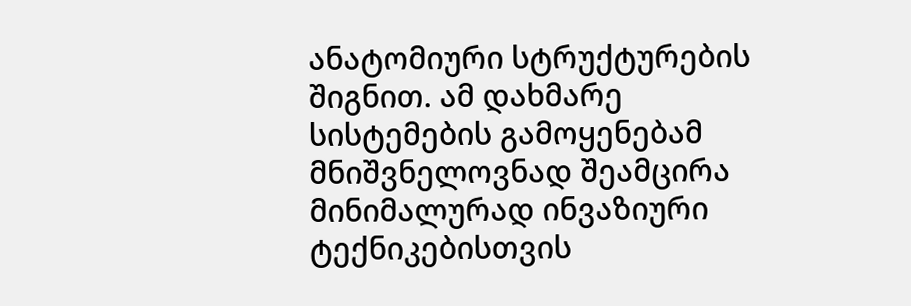ანატომიური სტრუქტურების შიგნით. ამ დახმარე სისტემების გამოყენებამ მნიშვნელოვნად შეამცირა მინიმალურად ინვაზიური ტექნიკებისთვის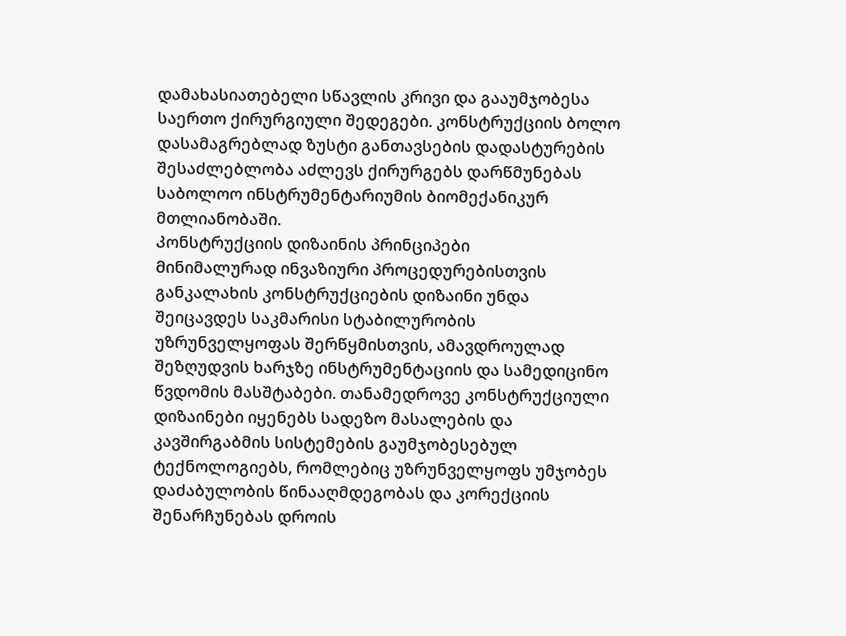დამახასიათებელი სწავლის კრივი და გააუმჯობესა საერთო ქირურგიული შედეგები. კონსტრუქციის ბოლო დასამაგრებლად ზუსტი განთავსების დადასტურების შესაძლებლობა აძლევს ქირურგებს დარწმუნებას საბოლოო ინსტრუმენტარიუმის ბიომექანიკურ მთლიანობაში.
Კონსტრუქციის დიზაინის პრინციპები
Მინიმალურად ინვაზიური პროცედურებისთვის განკალახის კონსტრუქციების დიზაინი უნდა შეიცავდეს საკმარისი სტაბილურობის უზრუნველყოფას შერწყმისთვის, ამავდროულად შეზღუდვის ხარჯზე ინსტრუმენტაციის და სამედიცინო წვდომის მასშტაბები. თანამედროვე კონსტრუქციული დიზაინები იყენებს სადეზო მასალების და კავშირგაბმის სისტემების გაუმჯობესებულ ტექნოლოგიებს, რომლებიც უზრუნველყოფს უმჯობეს დაძაბულობის წინააღმდეგობას და კორექციის შენარჩუნებას დროის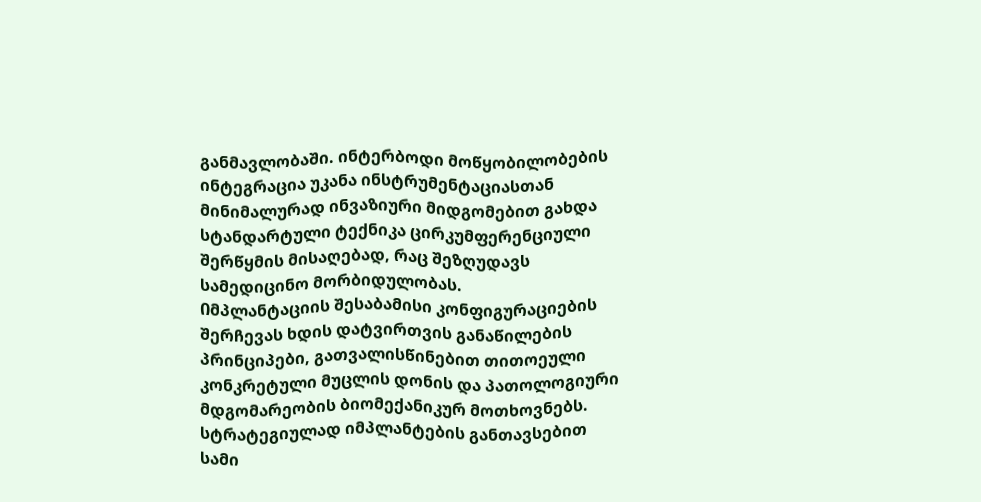განმავლობაში. ინტერბოდი მოწყობილობების ინტეგრაცია უკანა ინსტრუმენტაციასთან მინიმალურად ინვაზიური მიდგომებით გახდა სტანდარტული ტექნიკა ცირკუმფერენციული შერწყმის მისაღებად, რაც შეზღუდავს სამედიცინო მორბიდულობას.
Იმპლანტაციის შესაბამისი კონფიგურაციების შერჩევას ხდის დატვირთვის განაწილების პრინციპები, გათვალისწინებით თითოეული კონკრეტული მუცლის დონის და პათოლოგიური მდგომარეობის ბიომექანიკურ მოთხოვნებს. სტრატეგიულად იმპლანტების განთავსებით სამი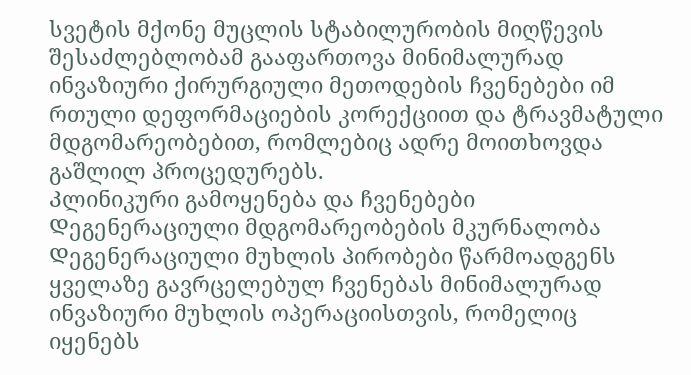სვეტის მქონე მუცლის სტაბილურობის მიღწევის შესაძლებლობამ გააფართოვა მინიმალურად ინვაზიური ქირურგიული მეთოდების ჩვენებები იმ რთული დეფორმაციების კორექციით და ტრავმატული მდგომარეობებით, რომლებიც ადრე მოითხოვდა გაშლილ პროცედურებს.
Კლინიკური გამოყენება და ჩვენებები
Დეგენერაციული მდგომარეობების მკურნალობა
Დეგენერაციული მუხლის პირობები წარმოადგენს ყველაზე გავრცელებულ ჩვენებას მინიმალურად ინვაზიური მუხლის ოპერაციისთვის, რომელიც იყენებს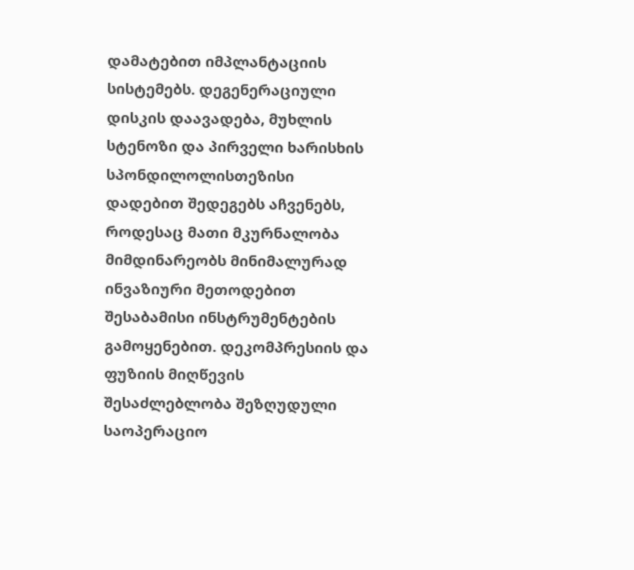დამატებით იმპლანტაციის სისტემებს. დეგენერაციული დისკის დაავადება, მუხლის სტენოზი და პირველი ხარისხის სპონდილოლისთეზისი დადებით შედეგებს აჩვენებს, როდესაც მათი მკურნალობა მიმდინარეობს მინიმალურად ინვაზიური მეთოდებით შესაბამისი ინსტრუმენტების გამოყენებით. დეკომპრესიის და ფუზიის მიღწევის შესაძლებლობა შეზღუდული საოპერაციო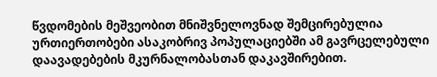წვდომების მეშვეობით მნიშვნელოვნად შემცირებულია ურთიერთობები ასაკობრივ პოპულაციებში ამ გავრცელებული დაავადებების მკურნალობასთან დაკავშირებით.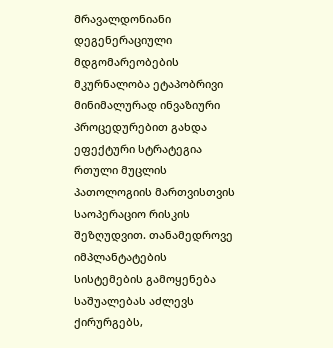Მრავალდონიანი დეგენერაციული მდგომარეობების მკურნალობა ეტაპობრივი მინიმალურად ინვაზიური პროცედურებით გახდა ეფექტური სტრატეგია რთული მუცლის პათოლოგიის მართვისთვის საოპერაციო რისკის შეზღუდვით. თანამედროვე იმპლანტატების სისტემების გამოყენება საშუალებას აძლევს ქირურგებს,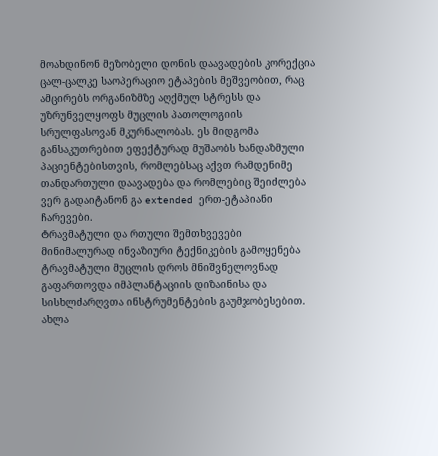მოახდინონ მეზობელი დონის დაავადების კორექცია ცალ-ცალკე საოპერაციო ეტაპების მეშვეობით, რაც ამცირებს ორგანიზმზე აღქმულ სტრესს და უზრუნველყოფს მუცლის პათოლოგიის სრულფასოვან მკურნალობას. ეს მიდგომა განსაკუთრებით ეფექტურად მუშაობს ხანდაზმული პაციენტებისთვის, რომლებსაც აქვთ რამდენიმე თანდართული დაავადება და რომლებიც შეიძლება ვერ გადაიტანონ გა extended ერთ-ეტაპიანი ჩარევები.
Ტრავმატული და რთული შემთხვევები
Მინიმალურად ინვაზიური ტექნიკების გამოყენება ტრავმატული მუცლის დროს მნიშვნელოვნად გაფართოვდა იმპლანტაციის დიზაინისა და სისხლძარღვთა ინსტრუმენტების გაუმჯობესებით. ახლა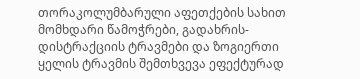თორაკოლუმბარული აფეთქების სახით მომხდარი წამოჭრები, გადახრის-დისტრაქციის ტრავმები და ზოგიერთი ყელის ტრავმის შემთხვევა ეფექტურად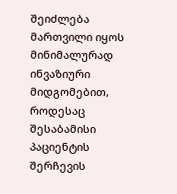შეიძლება მართვილი იყოს მინიმალურად ინვაზიური მიდგომებით, როდესაც შესაბამისი პაციენტის შერჩევის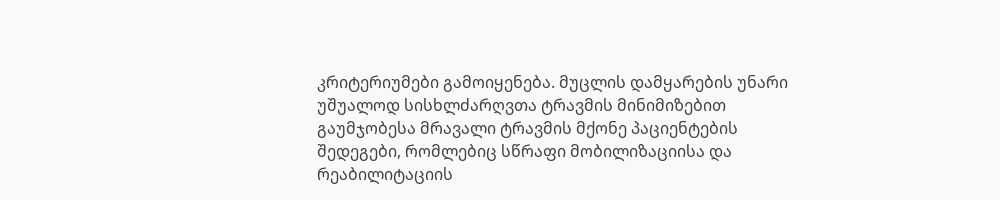კრიტერიუმები გამოიყენება. მუცლის დამყარების უნარი უშუალოდ სისხლძარღვთა ტრავმის მინიმიზებით გაუმჯობესა მრავალი ტრავმის მქონე პაციენტების შედეგები, რომლებიც სწრაფი მობილიზაციისა და რეაბილიტაციის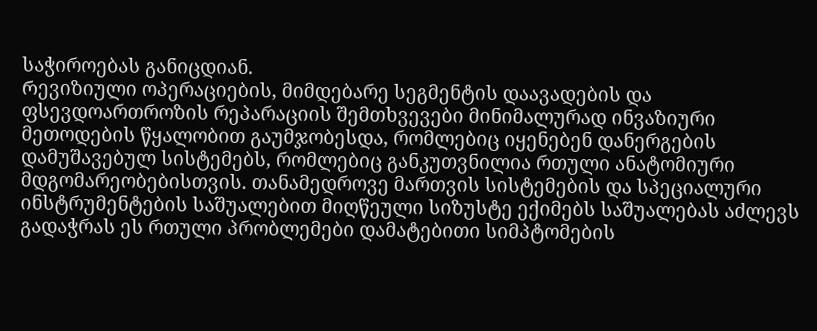საჭიროებას განიცდიან.
Რევიზიული ოპერაციების, მიმდებარე სეგმენტის დაავადების და ფსევდოართროზის რეპარაციის შემთხვევები მინიმალურად ინვაზიური მეთოდების წყალობით გაუმჯობესდა, რომლებიც იყენებენ დანერგების დამუშავებულ სისტემებს, რომლებიც განკუთვნილია რთული ანატომიური მდგომარეობებისთვის. თანამედროვე მართვის სისტემების და სპეციალური ინსტრუმენტების საშუალებით მიღწეული სიზუსტე ექიმებს საშუალებას აძლევს გადაჭრას ეს რთული პრობლემები დამატებითი სიმპტომების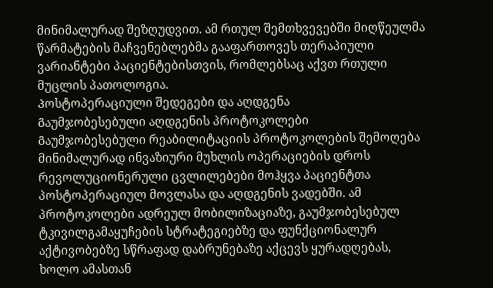მინიმალურად შეზღუდვით. ამ რთულ შემთხვევებში მიღწეულმა წარმატების მაჩვენებლებმა გააფართოვეს თერაპიული ვარიანტები პაციენტებისთვის, რომლებსაც აქვთ რთული მუცლის პათოლოგია.
Პოსტოპერაციული შედეგები და აღდგენა
Გაუმჯობესებული აღდგენის პროტოკოლები
Გაუმჯობესებული რეაბილიტაციის პროტოკოლების შემოღება მინიმალურად ინვაზიური მუხლის ოპერაციების დროს რევოლუციონერული ცვლილებები მოჰყვა პაციენტთა პოსტოპერაციულ მოვლასა და აღდგენის ვადებში. ამ პროტოკოლები ადრეულ მობილიზაციაზე, გაუმჯობესებულ ტკივილგამაყუჩების სტრატეგიებზე და ფუნქციონალურ აქტივობებზე სწრაფად დაბრუნებაზე აქცევს ყურადღებას, ხოლო ამასთან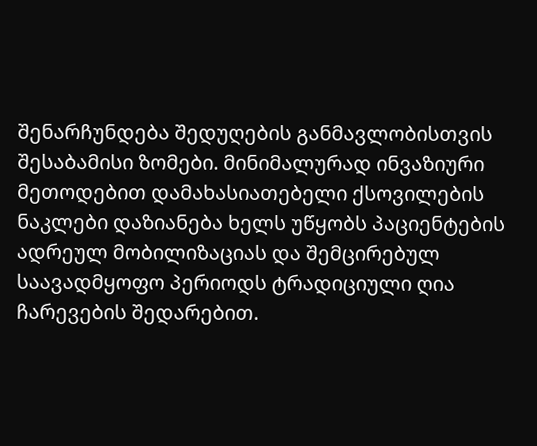შენარჩუნდება შედუღების განმავლობისთვის შესაბამისი ზომები. მინიმალურად ინვაზიური მეთოდებით დამახასიათებელი ქსოვილების ნაკლები დაზიანება ხელს უწყობს პაციენტების ადრეულ მობილიზაციას და შემცირებულ საავადმყოფო პერიოდს ტრადიციული ღია ჩარევების შედარებით.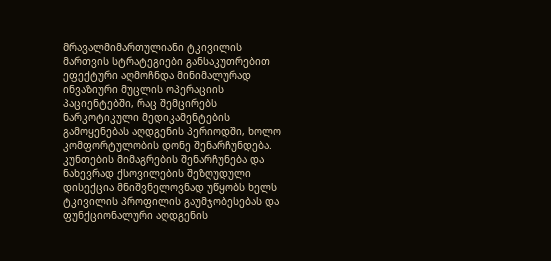Მრავალმიმართულიანი ტკივილის მართვის სტრატეგიები განსაკუთრებით ეფექტური აღმოჩნდა მინიმალურად ინვაზიური მუცლის ოპერაციის პაციენტებში, რაც შემცირებს ნარკოტიკული მედიკამენტების გამოყენებას აღდგენის პერიოდში, ხოლო კომფორტულობის დონე შენარჩუნდება. კუნთების მიმაგრების შენარჩუნება და ნახევრად ქსოვილების შეზღუდული დისექცია მნიშვნელოვნად უწყობს ხელს ტკივილის პროფილის გაუმჯობესებას და ფუნქციონალური აღდგენის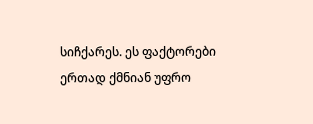სიჩქარეს. ეს ფაქტორები ერთად ქმნიან უფრო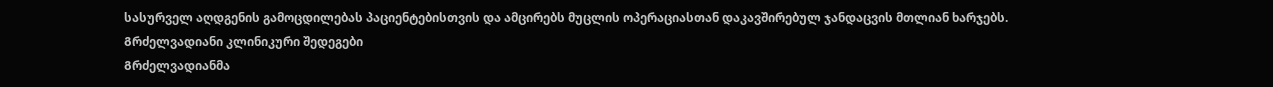სასურველ აღდგენის გამოცდილებას პაციენტებისთვის და ამცირებს მუცლის ოპერაციასთან დაკავშირებულ ჯანდაცვის მთლიან ხარჯებს.
Გრძელვადიანი კლინიკური შედეგები
Გრძელვადიანმა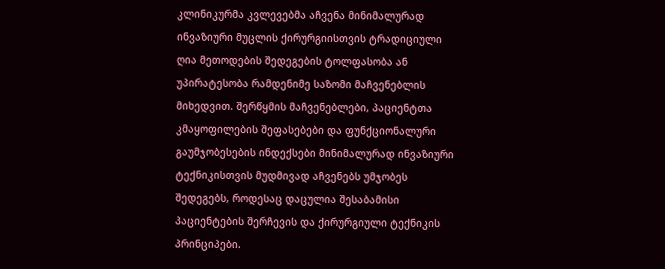კლინიკურმა კვლევებმა აჩვენა მინიმალურად ინვაზიური მუცლის ქირურგიისთვის ტრადიციული ღია მეთოდების შედეგების ტოლფასობა ან უპირატესობა რამდენიმე საზომი მაჩვენებლის მიხედვით. შერწყმის მაჩვენებლები, პაციენტთა კმაყოფილების შეფასებები და ფუნქციონალური გაუმჯობესების ინდექსები მინიმალურად ინვაზიური ტექნიკისთვის მუდმივად აჩვენებს უმჯობეს შედეგებს, როდესაც დაცულია შესაბამისი პაციენტების შერჩევის და ქირურგიული ტექნიკის პრინციპები.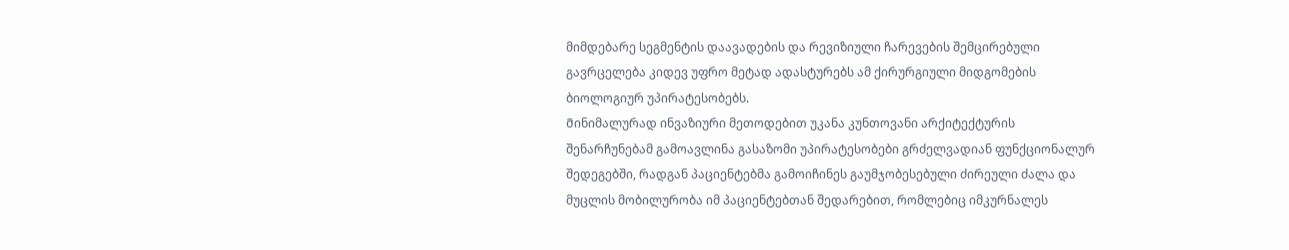მიმდებარე სეგმენტის დაავადების და რევიზიული ჩარევების შემცირებული გავრცელება კიდევ უფრო მეტად ადასტურებს ამ ქირურგიული მიდგომების ბიოლოგიურ უპირატესობებს.
Მინიმალურად ინვაზიური მეთოდებით უკანა კუნთოვანი არქიტექტურის შენარჩუნებამ გამოავლინა გასაზომი უპირატესობები გრძელვადიან ფუნქციონალურ შედეგებში, რადგან პაციენტებმა გამოიჩინეს გაუმჯობესებული ძირეული ძალა და მუცლის მობილურობა იმ პაციენტებთან შედარებით, რომლებიც იმკურნალეს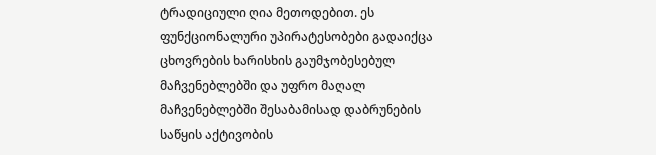ტრადიციული ღია მეთოდებით. ეს ფუნქციონალური უპირატესობები გადაიქცა ცხოვრების ხარისხის გაუმჯობესებულ მაჩვენებლებში და უფრო მაღალ მაჩვენებლებში შესაბამისად დაბრუნების საწყის აქტივობის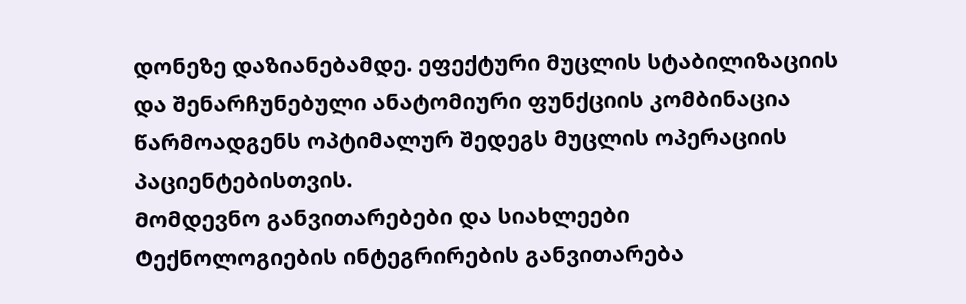დონეზე დაზიანებამდე. ეფექტური მუცლის სტაბილიზაციის და შენარჩუნებული ანატომიური ფუნქციის კომბინაცია წარმოადგენს ოპტიმალურ შედეგს მუცლის ოპერაციის პაციენტებისთვის.
Მომდევნო განვითარებები და სიახლეები
Ტექნოლოგიების ინტეგრირების განვითარება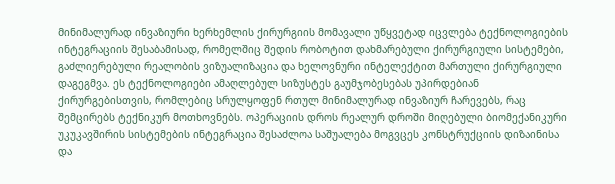Მინიმალურად ინვაზიური ხერხემლის ქირურგიის მომავალი უწყვეტად იცვლება ტექნოლოგიების ინტეგრაციის შესაბამისად, რომელშიც შედის რობოტით დახმარებული ქირურგიული სისტემები, გაძლიერებული რეალობის ვიზუალიზაცია და ხელოვნური ინტელექტით მართული ქირურგიული დაგეგმვა. ეს ტექნოლოგიები ამაღლებულ სიზუსტეს გაუმჯობესებას უპირდებიან ქირურგებისთვის, რომლებიც სრულყოფენ რთულ მინიმალურად ინვაზიურ ჩარევებს, რაც შემცირებს ტექნიკურ მოთხოვნებს. ოპერაციის დროს რეალურ დროში მიღებული ბიომექანიკური უკუკავშირის სისტემების ინტეგრაცია შესაძლოა საშუალება მოგვცეს კონსტრუქციის დიზაინისა და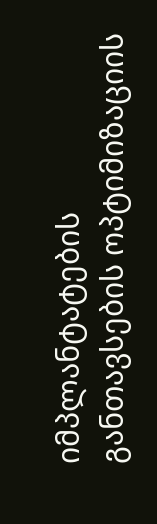იმპლანტატების განთავსების ოპტიმიზაციის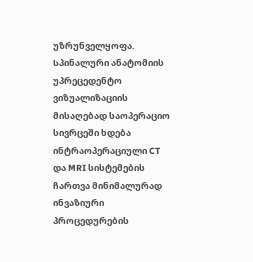უზრუნველყოფა.
Სპინალური ანატომიის უპრეცედენტო ვიზუალიზაციის მისაღებად საოპერაციო სივრცეში ხდება ინტრაოპერაციული CT და MRI სისტემების ჩართვა მინიმალურად ინვაზიური პროცედურების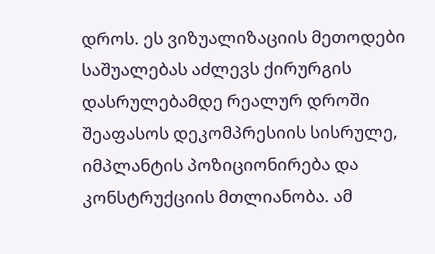დროს. ეს ვიზუალიზაციის მეთოდები საშუალებას აძლევს ქირურგის დასრულებამდე რეალურ დროში შეაფასოს დეკომპრესიის სისრულე, იმპლანტის პოზიციონირება და კონსტრუქციის მთლიანობა. ამ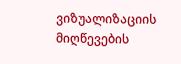ვიზუალიზაციის მიღწევების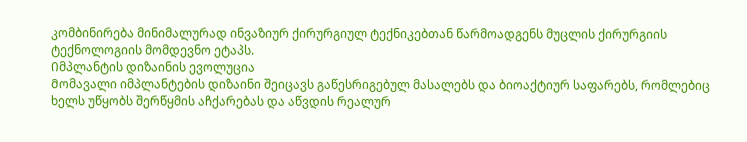კომბინირება მინიმალურად ინვაზიურ ქირურგიულ ტექნიკებთან წარმოადგენს მუცლის ქირურგიის ტექნოლოგიის მომდევნო ეტაპს.
Იმპლანტის დიზაინის ევოლუცია
Მომავალი იმპლანტების დიზაინი შეიცავს გაწესრიგებულ მასალებს და ბიოაქტიურ საფარებს, რომლებიც ხელს უწყობს შერწყმის აჩქარებას და აწვდის რეალურ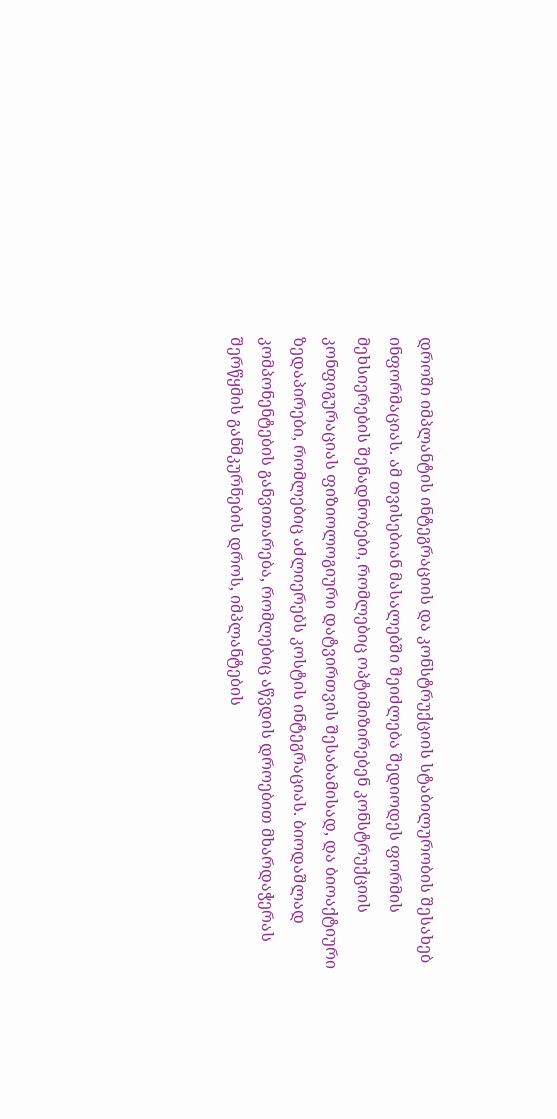დროში იმპლანტის ინტეგრაციის და კონსტრუქციის სტაბილურობის შესახებ ინფორმაციას. ამ თვისებიან მასალებში შეიძლება შედიოდეს ფორმის მეხსიერების შენადნობები, რომლებიც ოპტიმიზირებენ კონსტრუქციის კონფიგურაციას ფიზიოლოგიური დატვირთვის შესაბამისად, და ბიოაქტიური ზედაპირები, რომლებიც აძლიერებს კოსტის ინტეგრაციას. ბიოდაშლად კომპონენტების განვითარება, რომლებიც აწვდის დროებით მხარდაჭერას შერწყმის განმკურნების დროს, იმპლანტების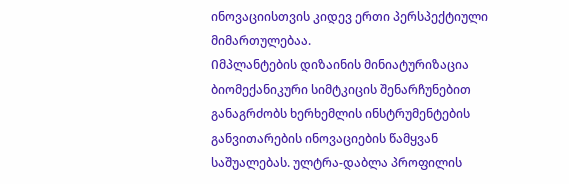ინოვაციისთვის კიდევ ერთი პერსპექტიული მიმართულებაა.
Იმპლანტების დიზაინის მინიატურიზაცია ბიომექანიკური სიმტკიცის შენარჩუნებით განაგრძობს ხერხემლის ინსტრუმენტების განვითარების ინოვაციების წამყვან საშუალებას. ულტრა-დაბლა პროფილის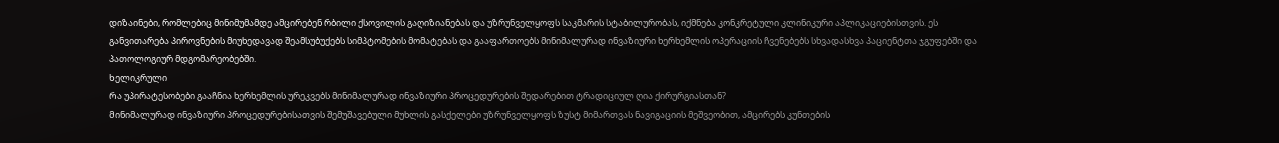დიზაინები, რომლებიც მინიმუმამდე ამცირებენ რბილი ქსოვილის გაღიზიანებას და უზრუნველყოფს საკმარის სტაბილურობას, იქმნება კონკრეტული კლინიკური აპლიკაციებისთვის. ეს განვითარება პიროვნების მიუხედავად შეამსუბუქებს სიმპტომების მომატებას და გააფართოებს მინიმალურად ინვაზიური ხერხემლის ოპერაციის ჩვენებებს სხვადასხვა პაციენტთა ჯგუფებში და პათოლოგიურ მდგომარეობებში.
Ხელიკრული
Რა უპირატესობები გააჩნია ხერხემლის ურეკვებს მინიმალურად ინვაზიური პროცედურების შედარებით ტრადიციულ ღია ქირურგიასთან?
Მინიმალურად ინვაზიური პროცედურებისათვის შემუშავებული მუხლის გასქელები უზრუნველყოფს ზუსტ მიმართვას ნავიგაციის მეშვეობით, ამცირებს კუნთების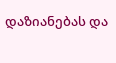დაზიანებას და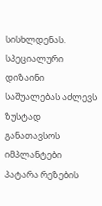სისხლდენას. სპეციალური დიზაინი საშუალებას აძლევს ზუსტად განათავსოს იმპლანტები პატარა რეზების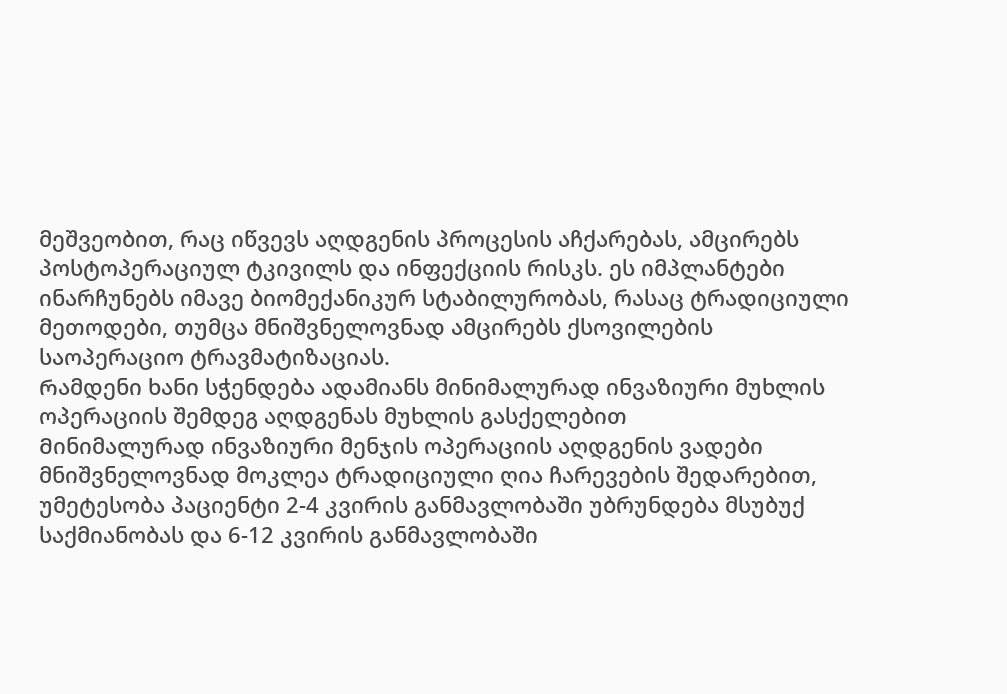მეშვეობით, რაც იწვევს აღდგენის პროცესის აჩქარებას, ამცირებს პოსტოპერაციულ ტკივილს და ინფექციის რისკს. ეს იმპლანტები ინარჩუნებს იმავე ბიომექანიკურ სტაბილურობას, რასაც ტრადიციული მეთოდები, თუმცა მნიშვნელოვნად ამცირებს ქსოვილების საოპერაციო ტრავმატიზაციას.
Რამდენი ხანი სჭენდება ადამიანს მინიმალურად ინვაზიური მუხლის ოპერაციის შემდეგ აღდგენას მუხლის გასქელებით
Მინიმალურად ინვაზიური მენჯის ოპერაციის აღდგენის ვადები მნიშვნელოვნად მოკლეა ტრადიციული ღია ჩარევების შედარებით, უმეტესობა პაციენტი 2-4 კვირის განმავლობაში უბრუნდება მსუბუქ საქმიანობას და 6-12 კვირის განმავლობაში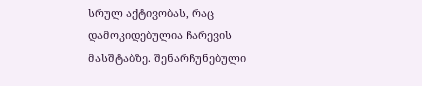სრულ აქტივობას, რაც დამოკიდებულია ჩარევის მასშტაბზე. შენარჩუნებული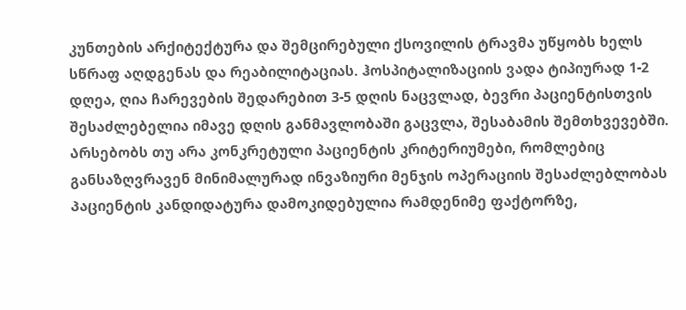კუნთების არქიტექტურა და შემცირებული ქსოვილის ტრავმა უწყობს ხელს სწრაფ აღდგენას და რეაბილიტაციას. ჰოსპიტალიზაციის ვადა ტიპიურად 1-2 დღეა, ღია ჩარევების შედარებით 3-5 დღის ნაცვლად, ბევრი პაციენტისთვის შესაძლებელია იმავე დღის განმავლობაში გაცვლა, შესაბამის შემთხვევებში.
Არსებობს თუ არა კონკრეტული პაციენტის კრიტერიუმები, რომლებიც განსაზღვრავენ მინიმალურად ინვაზიური მენჯის ოპერაციის შესაძლებლობას
Პაციენტის კანდიდატურა დამოკიდებულია რამდენიმე ფაქტორზე,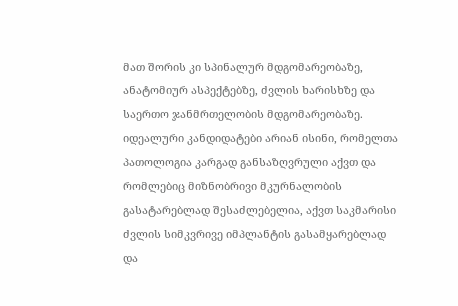მათ შორის კი სპინალურ მდგომარეობაზე, ანატომიურ ასპექტებზე, ძვლის ხარისხზე და საერთო ჯანმრთელობის მდგომარეობაზე. იდეალური კანდიდატები არიან ისინი, რომელთა პათოლოგია კარგად განსაზღვრული აქვთ და რომლებიც მიზნობრივი მკურნალობის გასატარებლად შესაძლებელია, აქვთ საკმარისი ძვლის სიმკვრივე იმპლანტის გასამყარებლად და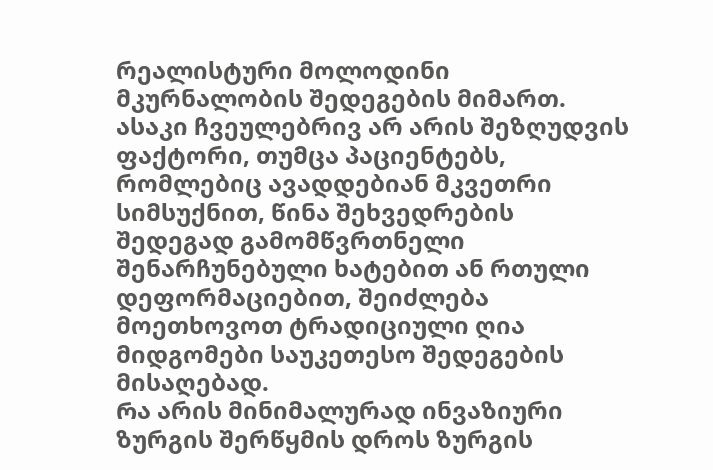რეალისტური მოლოდინი მკურნალობის შედეგების მიმართ. ასაკი ჩვეულებრივ არ არის შეზღუდვის ფაქტორი, თუმცა პაციენტებს, რომლებიც ავადდებიან მკვეთრი სიმსუქნით, წინა შეხვედრების შედეგად გამომწვრთნელი შენარჩუნებული ხატებით ან რთული დეფორმაციებით, შეიძლება მოეთხოვოთ ტრადიციული ღია მიდგომები საუკეთესო შედეგების მისაღებად.
Რა არის მინიმალურად ინვაზიური ზურგის შერწყმის დროს ზურგის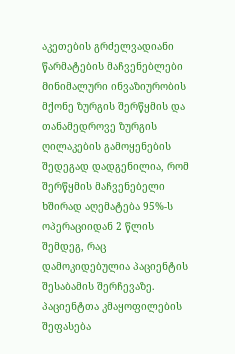აკეთების გრძელვადიანი წარმატების მაჩვენებლები
Მინიმალური ინვაზიურობის მქონე ზურგის შერწყმის და თანამედროვე ზურგის ღილაკების გამოყენების შედეგად დადგენილია, რომ შერწყმის მაჩვენებელი ხშირად აღემატება 95%-ს ოპერაციიდან 2 წლის შემდეგ, რაც დამოკიდებულია პაციენტის შესაბამის შერჩევაზე. პაციენტთა კმაყოფილების შეფასება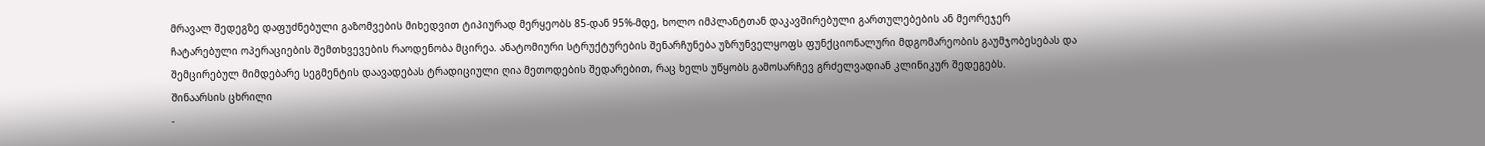მრავალ შედეგზე დაფუძნებული გაზომვების მიხედვით ტიპიურად მერყეობს 85-დან 95%-მდე, ხოლო იმპლანტთან დაკავშირებული გართულებების ან მეორეჯერ ჩატარებული ოპერაციების შემთხვევების რაოდენობა მცირეა. ანატომიური სტრუქტურების შენარჩუნება უზრუნველყოფს ფუნქციონალური მდგომარეობის გაუმჯობესებას და შემცირებულ მიმდებარე სეგმენტის დაავადებას ტრადიციული ღია მეთოდების შედარებით, რაც ხელს უწყობს გამოსარჩევ გრძელვადიან კლინიკურ შედეგებს.
Შინაარსის ცხრილი
-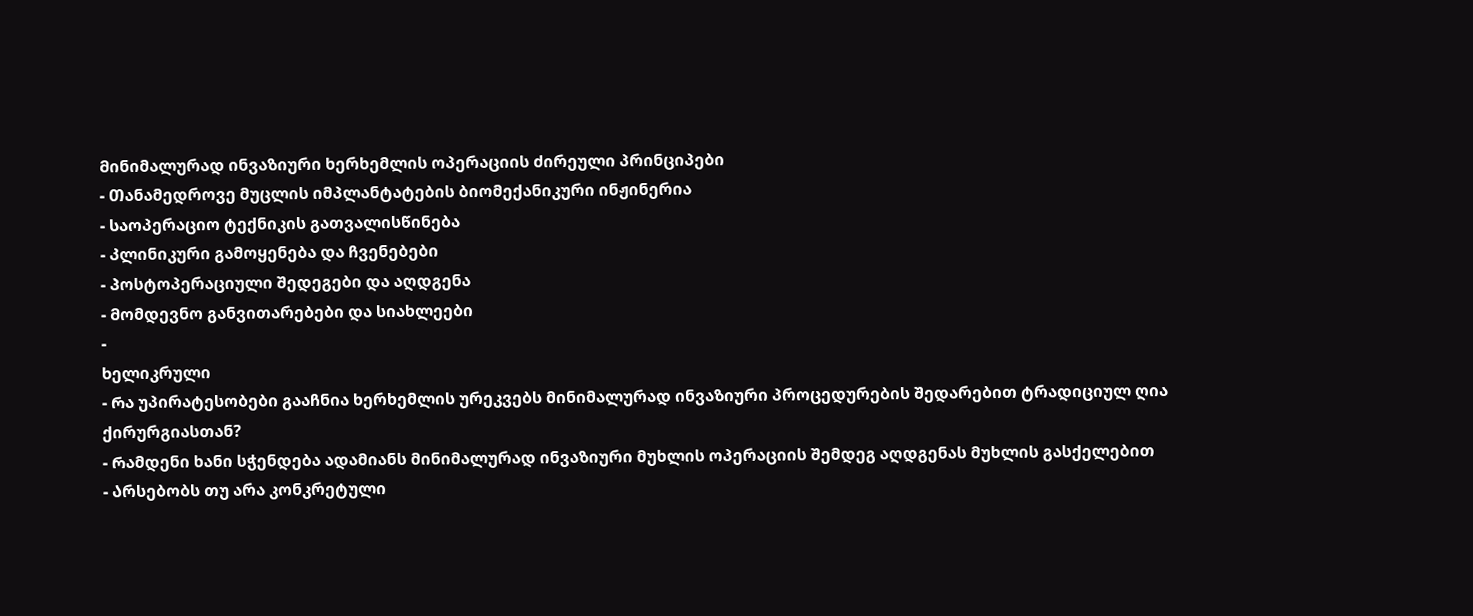Მინიმალურად ინვაზიური ხერხემლის ოპერაციის ძირეული პრინციპები
- Თანამედროვე მუცლის იმპლანტატების ბიომექანიკური ინჟინერია
- Საოპერაციო ტექნიკის გათვალისწინება
- Კლინიკური გამოყენება და ჩვენებები
- Პოსტოპერაციული შედეგები და აღდგენა
- Მომდევნო განვითარებები და სიახლეები
-
Ხელიკრული
- Რა უპირატესობები გააჩნია ხერხემლის ურეკვებს მინიმალურად ინვაზიური პროცედურების შედარებით ტრადიციულ ღია ქირურგიასთან?
- Რამდენი ხანი სჭენდება ადამიანს მინიმალურად ინვაზიური მუხლის ოპერაციის შემდეგ აღდგენას მუხლის გასქელებით
- Არსებობს თუ არა კონკრეტული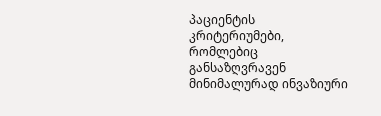პაციენტის კრიტერიუმები, რომლებიც განსაზღვრავენ მინიმალურად ინვაზიური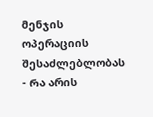მენჯის ოპერაციის შესაძლებლობას
- Რა არის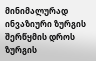მინიმალურად ინვაზიური ზურგის შერწყმის დროს ზურგის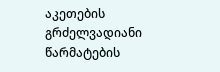აკეთების გრძელვადიანი წარმატების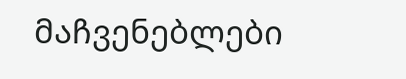მაჩვენებლები